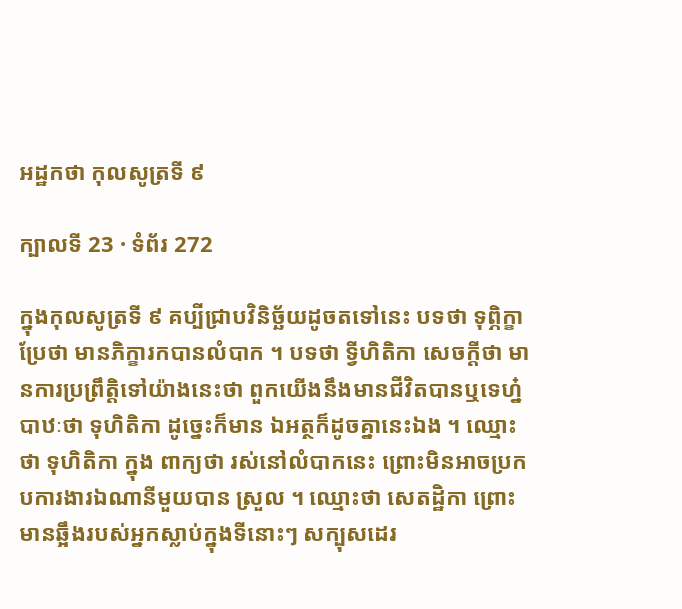អដ្ឋកថា កុលសូត្រទី ៩

ក្បាលទី 23 · ទំព័រ 272

ក្នុងកុលសូត្រទី ៩ គប្បីជ្រាបវិនិច្ឆ័យដូចតទៅនេះ បទថា ទុព្ភិក្ខា ប្រែថា មានភិក្ខារកបានលំបាក ។ បទថា ទ្វីហិតិកា សេចក្តីថា មានការប្រព្រឹត្តិទៅយ៉ាងនេះថា ពួកយើងនឹងមានជីវិតបានឬទេហ្ន៎ បាឋៈថា ទុហិតិកា ដូច្នេះក៏មាន ឯអត្ថក៏ដូចគ្នានេះឯង ។ ឈ្មោះថា ទុហិតិកា ក្នុង ពាក្យថា រស់នៅលំបាកនេះ ព្រោះមិនអាចប្រកបការងារឯណានីមួយបាន ស្រួល ។ ឈ្មោះថា សេតដ្ឋិកា ព្រោះមានឆ្អឹងរបស់អ្នកស្លាប់ក្នុងទីនោះៗ សក្បុសដេរ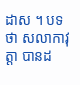ដាស ។ បទថា សលាកាវុត្តា បានដ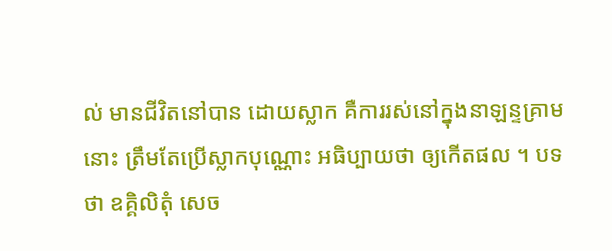ល់ មានជីវិតនៅបាន ដោយស្លាក គឺការរស់នៅក្នុងនាឡន្ទគ្រាមនោះ ត្រឹមតែប្រើស្លាកបុណ្ណោះ អធិប្បាយថា ឲ្យកើតផល ។ បទថា ឧគ្គិលិតុំ សេច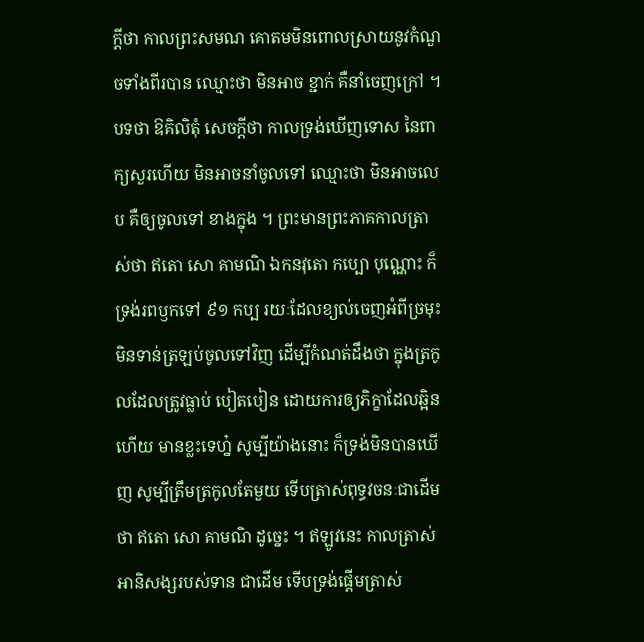ក្តីថា កាលព្រះសមណ គោតមមិនពោលស្រាយនូវកំណួចទាំងពីរបាន ឈ្មោះថា មិនអាច ខ្ជាក់ គឺនាំចេញក្រៅ ។ បទថា ឱគិលិតុំ សេចក្តីថា កាលទ្រង់ឃើញទោស នៃពាក្យសួរហើយ មិនអាចនាំចូលទៅ ឈ្មោះថា មិនអាចលេប គឺឲ្យចូលទៅ ខាងក្នុង ។ ព្រះមានព្រះភាគកាលត្រាស់ថា ឥតោ សោ គាមណិ ឯកនវុតោ កប្បោ បុណ្ណោះ ក៏ទ្រង់រពឫកទៅ ៩១ កប្ប រយៈដែលខ្យល់ចេញអំពីច្រមុះ មិនទាន់ត្រឡប់ចូលទៅវិញ ដើម្បីកំណត់ដឹងថា ក្នុងត្រកូលដែលត្រូវធ្លាប់ បៀតបៀន ដោយការឲ្យភិក្ខាដែលឆ្អិនហើយ មានខ្លះទេហ្ន៎ សូម្បីយ៉ាងនោះ ក៏ទ្រង់មិនបានឃើញ សូម្បីត្រឹមត្រកូលតែមួយ ទើបត្រាស់ពុទ្ធវចនៈជាដើមថា ឥតោ សោ គាមណិ ដូច្នេះ ។ ឥឡូវនេះ កាលត្រាស់អានិសង្សរបស់ទាន ជាដើម ទើបទ្រង់ផ្តើមត្រាស់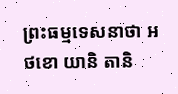ព្រះធម្មទេសនាថា អថខោ យានិ តានិ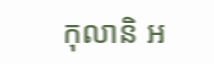កុលានិ អ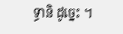ទ្ធានិ ដូច្នេះ ។